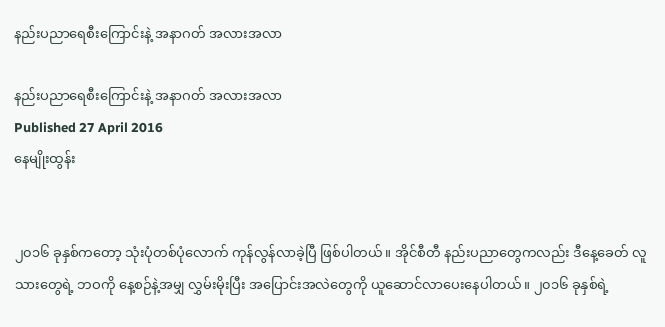နည်းပညာရေစီးကြောင်းနဲ့ အနာဂတ် အလားအလာ

နည်းပညာရေစီးကြောင်းနဲ့ အနာဂတ် အလားအလာ
Published 27 April 2016
နေမျိုးထွန်း


၂၀၁၆ ခုနှစ်ကတော့ သုံးပုံတစ်ပုံလောက် ကုန်လွန်လာခဲ့ပြီ ဖြစ်ပါတယ်။ အိုင်စီတီ နည်းပညာတွေကလည်း ဒီနေ့ခေတ် လူသားတွေရဲ့ ဘဝကို နေ့စဉ်နဲ့အမျှ လွှမ်းမိုးပြီး အပြောင်းအလဲတွေကို ယူဆောင်လာပေးနေပါတယ်။ ၂၀၁၆ ခုနှစ်ရဲ့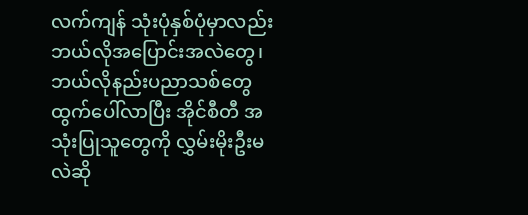လက်ကျန် သုံးပုံနှစ်ပုံမှာလည်း ဘယ်လိုအပြောင်းအလဲတွေ၊ ဘယ်လိုနည်းပညာသစ်တွေ ထွက်ပေါ်လာပြီး အိုင်စီတီ အသုံးပြုသူတွေကို လွှမ်းမိုးဦးမလဲဆို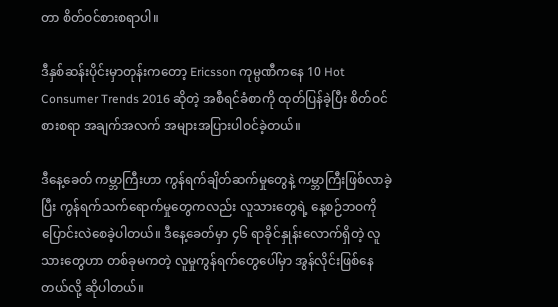တာ စိတ်ဝင်စားစရာပါ။

ဒီနှစ်ဆန်းပိုင်းမှာတုန်းကတော့ Ericsson ကုမ္ပဏီကနေ 10 Hot Consumer Trends 2016 ဆိုတဲ့ အစီရင်ခံစာကို ထုတ်ပြန်ခဲ့ပြီး စိတ်ဝင်စားစရာ အချက်အလက် အများအပြားပါဝင်ခဲ့တယ်။

ဒီနေ့ခေတ် ကမ္ဘာကြီးဟာ ကွန်ရက်ချိတ်ဆက်မှုတွေနဲ့ ကမ္ဘာကြီးဖြစ်လာခဲ့ပြီး ကွန်ရက်သက်ရောက်မှုတွေကလည်း လူသားတွေရဲ့ နေ့စဉ်ဘဝကို ပြောင်းလဲစေခဲ့ပါတယ်။ ဒီနေ့ခေတ်မှာ ၄၆ ရာခိုင်နှုန်းလောက်ရှိတဲ့ လူသားတွေဟာ တစ်ခုမကတဲ့ လူမှုကွန်ရက်တွေပေါ်မှာ အွန်လိုင်းဖြစ်နေတယ်လို့ ဆိုပါတယ်။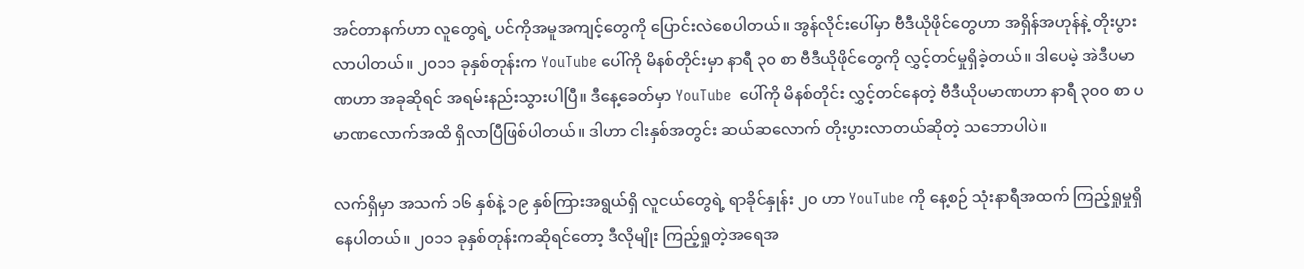အင်တာနက်ဟာ လူတွေရဲ့ ပင်ကိုအမူအကျင့်တွေကို ပြောင်းလဲစေပါတယ်။ အွန်လိုင်းပေါ်မှာ ဗီဒီယိုဖိုင်တွေဟာ အရှိန်အဟုန်နဲ့ တိုးပွားလာပါတယ်။ ၂၀၁၁ ခုနှစ်တုန်းက YouTube ပေါ်ကို မိနစ်တိုင်းမှာ နာရီ ၃၀ စာ ဗီဒီယိုဖိုင်တွေကို လွှင့်တင်မှုရှိခဲ့တယ်။ ဒါပေမဲ့ အဲဒီပမာဏဟာ အခုဆိုရင် အရမ်းနည်းသွားပါပြီ။ ဒီနေ့ခေတ်မှာ YouTube  ပေါ်ကို မိနစ်တိုင်း လွှင့်တင်နေတဲ့ ဗီဒီယိုပမာဏဟာ နာရီ ၃၀၀ စာ ပမာဏလောက်အထိ ရှိလာပြီဖြစ်ပါတယ်။ ဒါဟာ ငါးနှစ်အတွင်း ဆယ်ဆလောက် တိုးပွားလာတယ်ဆိုတဲ့ သဘောပါပဲ။

လက်ရှိမှာ အသက် ၁၆ နှစ်နဲ့ ၁၉ နှစ်ကြားအရွယ်ရှိ လူငယ်တွေရဲ့ ရာခိုင်နှုန်း ၂၀ ဟာ YouTube ကို နေ့စဉ် သုံးနာရီအထက် ကြည့်ရှုမှုရှိနေပါတယ်။ ၂၀၁၁ ခုနှစ်တုန်းကဆိုရင်တော့ ဒီလိုမျိုး ကြည့်ရှုတဲ့အရေအ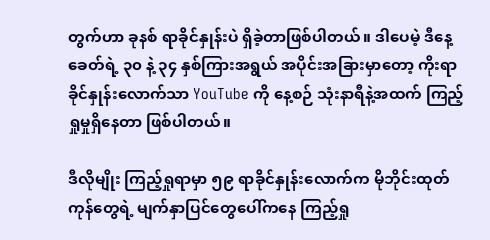တွက်ဟာ ခုနစ် ရာခိုင်နှုန်းပဲ ရှိခဲ့တာဖြစ်ပါတယ်။ ဒါပေမဲ့ ဒီနေ့ခေတ်ရဲ့ ၃၀ နဲ့ ၃၄ နှစ်ကြားအရွယ် အပိုင်းအခြားမှာတော့ ကိုးရာခိုင်နှုန်းလောက်သာ YouTube ကို နေ့စဉ် သုံးနာရီနဲ့အထက် ကြည့်ရှုမှုရှိနေတာ ဖြစ်ပါတယ်။

ဒီလိုမျိုး ကြည့်ရှုရာမှာ ၅၉ ရာခိုင်နှုန်းလောက်က မိုဘိုင်းထုတ်ကုန်တွေရဲ့ မျက်နှာပြင်တွေပေါ်ကနေ ကြည့်ရှု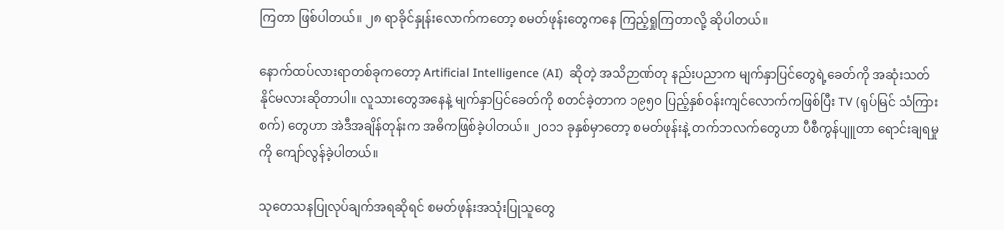ကြတာ ဖြစ်ပါတယ်။ ၂၈ ရာခိုင်နှုန်းလောက်ကတော့ စမတ်ဖုန်းတွေကနေ ကြည့်ရှုကြတာလို့ ဆိုပါတယ်။

နောက်ထပ်လားရာတစ်ခုကတော့ Artificial Intelligence (AI)  ဆိုတဲ့ အသိဉာဏ်တု နည်းပညာက မျက်နှာပြင်တွေရဲ့ခေတ်ကို အဆုံးသတ်နိုင်မလားဆိုတာပါ။ လူသားတွေအနေနဲ့ မျက်နှာပြင်ခေတ်ကို စတင်ခဲ့တာက ၁၉၅၀ ပြည့်နှစ်ဝန်းကျင်လောက်ကဖြစ်ပြီး TV (ရုပ်မြင် သံကြားစက်) တွေဟာ အဲဒီအချိန်တုန်းက အဓိကဖြစ်ခဲ့ပါတယ်။ ၂၀၁၁ ခုနှစ်မှာတော့ စမတ်ဖုန်းနဲ့ တက်ဘလက်တွေဟာ ပီစီကွန်ပျူတာ ရောင်းချရမှုကို ကျော်လွန်ခဲ့ပါတယ်။

သုတေသနပြုလုပ်ချက်အရဆိုရင် စမတ်ဖုန်းအသုံးပြုသူတွေ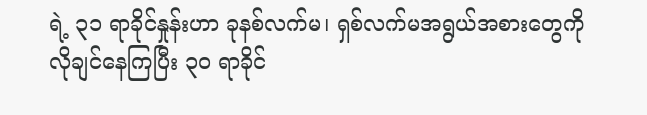ရဲ့ ၃၁ ရာခိုင်နှုန်းဟာ ခုနစ်လက်မ၊ ရှစ်လက်မအရွယ်အစားတွေကို လိုချင်နေကြပြီး ၃၀ ရာခိုင်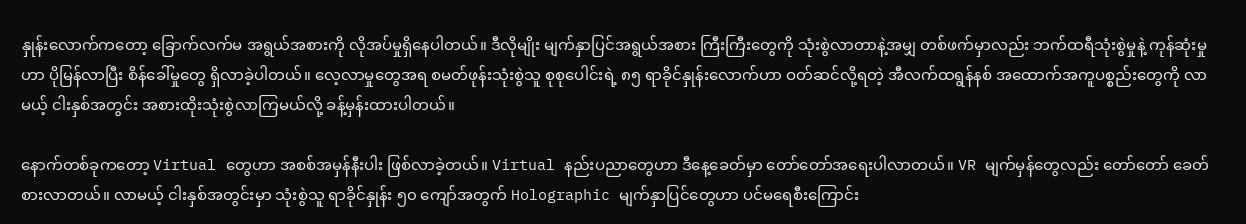နှုန်းလောက်ကတော့ ခြောက်လက်မ အရွယ်အစားကို လိုအပ်မှုရှိနေပါတယ်။ ဒီလိုမျိုး မျက်နှာပြင်အရွယ်အစား ကြီးကြီးတွေကို သုံးစွဲလာတာနဲ့အမျှ တစ်ဖက်မှာလည်း ဘက်ထရီသုံးစွဲမှုနဲ့ ကုန်ဆုံးမှုဟာ ပိုမြန်လာပြီး စိန်ခေါ်မှုတွေ ရှိလာခဲ့ပါတယ်။ လေ့လာမှုတွေအရ စမတ်ဖုန်းသုံးစွဲသူ စုစုပေါင်းရဲ့ ၈၅ ရာခိုင်နှုန်းလောက်ဟာ ဝတ်ဆင်လို့ရတဲ့ အီလက်ထရွန်နစ် အထောက်အကူပစ္စည်းတွေကို လာမယ့် ငါးနှစ်အတွင်း အစားထိုးသုံးစွဲလာကြမယ်လို့ ခန့်မှန်းထားပါတယ်။

နောက်တစ်ခုကတော့ Virtual တွေဟာ အစစ်အမှန်နီးပါး ဖြစ်လာခဲ့တယ်။ Virtual နည်းပညာတွေဟာ ဒီနေ့ခေတ်မှာ တော်တော်အရေးပါလာတယ်။ VR မျက်မှန်တွေလည်း တော်တော် ခေတ်စားလာတယ်။ လာမယ့် ငါးနှစ်အတွင်းမှာ သုံးစွဲသူ ရာခိုင်နှုန်း ၅၀ ကျော်အတွက် Holographic မျက်နှာပြင်တွေဟာ ပင်မရေစီးကြောင်း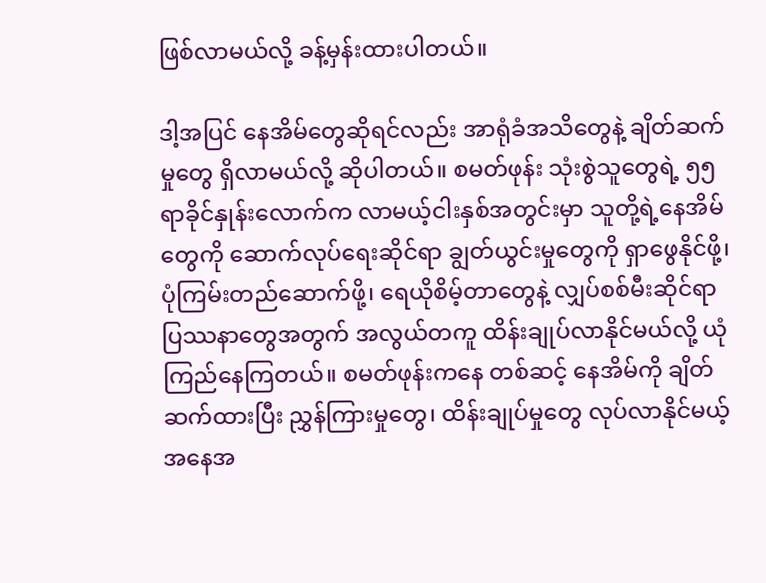ဖြစ်လာမယ်လို့ ခန့်မှန်းထားပါတယ်။

ဒါ့အပြင် နေအိမ်တွေဆိုရင်လည်း အာရုံခံအသိတွေနဲ့ ချိတ်ဆက်မှုတွေ ရှိလာမယ်လို့ ဆိုပါတယ်။ စမတ်ဖုန်း သုံးစွဲသူတွေရဲ့ ၅၅ ရာခိုင်နှုန်းလောက်က လာမယ့်ငါးနှစ်အတွင်းမှာ သူတို့ရဲ့နေအိမ်တွေကို ဆောက်လုပ်ရေးဆိုင်ရာ ချွတ်ယွင်းမှုတွေကို ရှာဖွေနိုင်ဖို့၊ ပုံကြမ်းတည်ဆောက်ဖို့၊ ရေယိုစိမ့်တာတွေနဲ့ လျှပ်စစ်မီးဆိုင်ရာ ပြဿနာတွေအတွက် အလွယ်တကူ ထိန်းချုပ်လာနိုင်မယ်လို့ ယုံကြည်နေကြတယ်။ စမတ်ဖုန်းကနေ တစ်ဆင့် နေအိမ်ကို ချိတ်ဆက်ထားပြီး ညွှန်ကြားမှုတွေ၊ ထိန်းချုပ်မှုတွေ လုပ်လာနိုင်မယ့်အနေအ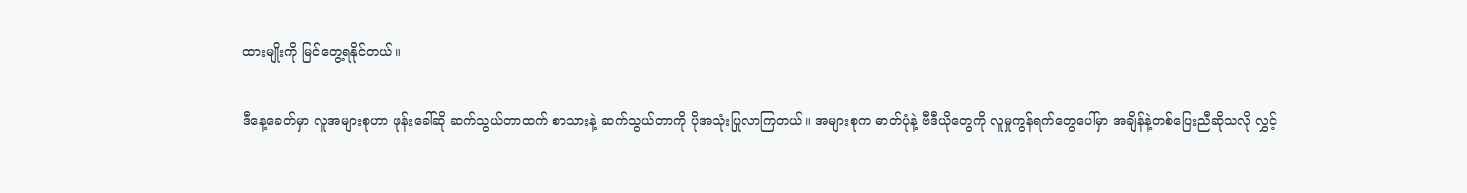ထားမျိုးကို မြင်တွေ့ရနိုင်တယ်။

ဒီနေ့ခေတ်မှာ လူအများစုဟာ ဖုန်းခေါ်ဆို ဆက်သွယ်တာထက် စာသားနဲ့ ဆက်သွယ်တာကို ပိုအသုံးပြုလာကြတယ်။ အများစုက ဓာတ်ပုံနဲ့ ဗီဒီယိုတွေကို လူမှုကွန်ရက်တွေပေါ်မှာ အချိန်နဲ့တစ်ပြေးညီဆိုသလို လွှင့်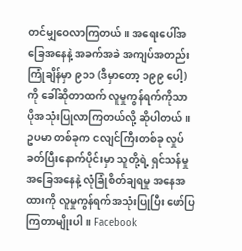တင်မျှဝေလာကြတယ်။ အရေးပေါ်အခြေအနေနဲ့ အခက်အခဲ အကျပ်အတည်းကြုံချိန်မှာ ၉၁၁ (ဒီမှာတော့ ၁၉၉ ပေါ့) ကို ခေါ်ဆိုတာထက် လူမှုကွန်ရက်ကိုသာ ပိုအသုံးပြုလာကြတယ်လို့ ဆိုပါတယ်။ ဥပမာ တစ်ခုက ငလျင်ကြီးတစ်ခု လှုပ်ခတ်ပြီးနောက်ပိုင်းမှာ သူတို့ရဲ့ ရှင်သန်မှုအခြေအနေနဲ့ လုံခြုံစိတ်ချရမှု အနေအထားကို လူမှုကွန်ရက်အသုံးပြုပြီး ဖော်ပြကြတာမျိုးပါ။ Facebook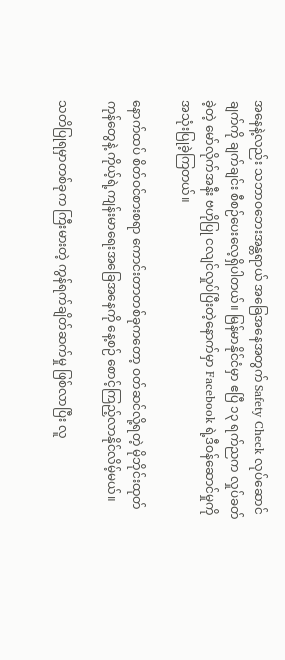အနေနဲ့လည်း သဘာဝဘေးအန္တရာယ် အခြေအနေအတွက် Safety Check လုပ်ဆောင်ချက်ကို ချက်ချင်း စီစဉ်ပေးလေ့ရှိပါတယ်။ မြန်မာနိုင်ငံမှာ ဧပြီ ၁၃ ရက်ညက လှုပ်ခတ်ခဲ့တဲ့ မော်လိုက်အနီး ဗဟိုပြု ငလျင်လှုပ်ပြီးတဲ့နောက်မှာ Facebook ရဲ့ဒီဝန်ဆောင်မှုကို အသုံးပြုခဲ့ကြတယ်။

နောက်ထပ် စိတ်ဝင်စားစရာ ကောင်းတာတစ်ခုကတော့ ဝတ်ဆင်လို့ရတဲ့ မိုဘိုင်းထုတ်ကုန်တွေနဲ့ ကိုယ့်ရဲ့ကျန်းမာရေးအခြေအနေကို နေ့စဉ် စောင့်ကြည့်လာနိုင်လိမ့်မယ်။

သတိပြုရမှာတစ်ခုက ကြီးမားတဲ့ ကွန်ရက်ချိတ်ဆက်မှု ဖြစ်လာပြီး လူ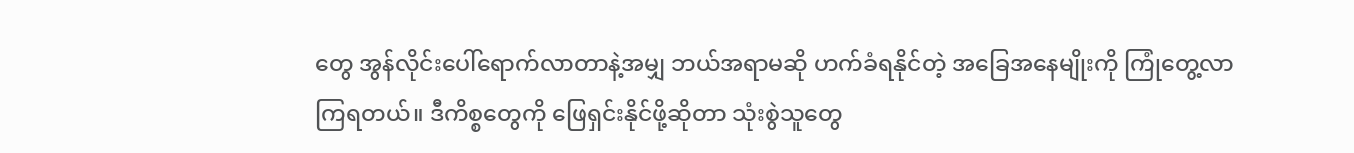တွေ အွန်လိုင်းပေါ်ရောက်လာတာနဲ့အမျှ ဘယ်အရာမဆို ဟက်ခံရနိုင်တဲ့ အခြေအနေမျိုးကို ကြုံတွေ့လာကြရတယ်။ ဒီကိစ္စတွေကို ဖြေရှင်းနိုင်ဖို့ဆိုတာ သုံးစွဲသူတွေ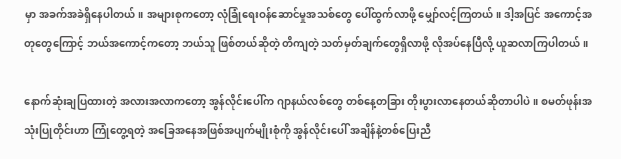မှာ အခက်အခဲရှိနေပါတယ်။ အများစုကတော့ လုံခြုံရေးဝန်ဆောင်မှုအသစ်တွေ ပေါ်ထွက်လာဖို့ မျှော်လင့်ကြတယ်။ ဒါ့အပြင် အကောင့်အတုတွေကြောင့် ဘယ်အကောင့်ကတော့ ဘယ်သူ ဖြစ်တယ်ဆိုတဲ့ တိကျတဲ့ သတ်မှတ်ချက်တွေရှိလာဖို့ လိုအပ်နေပြီလို့ ယူဆလာကြပါတယ်။

နောက်ဆုံးချပြထားတဲ့ အလားအလာကတော့ အွန်လိုင်းပေါ်က ဂျာနယ်လစ်တွေ တစ်နေ့တခြား တိုးပွားလာနေတယ်ဆိုတာပါပဲ။ စမတ်ဖုန်းအသုံးပြုတိုင်းဟာ ကြုံတွေ့ရတဲ့ အခြေအနေအဖြစ်အပျက်မျိုးစုံကို အွန်လိုင်းပေါ် အချိန်နဲ့တစ်ပြေးညီ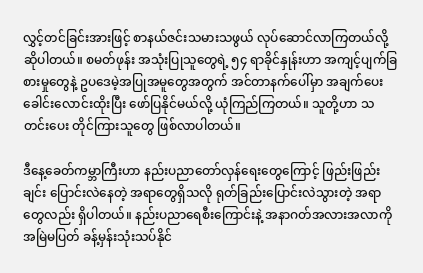လွှင့်တင်ခြင်းအားဖြင့် စာနယ်ဇင်းသမားသဖွယ် လုပ်ဆောင်လာကြတယ်လို့ ဆိုပါတယ်။ စမတ်ဖုန်း အသုံးပြုသူတွေရဲ့ ၅၄ ရာခိုင်နှုန်းဟာ အကျင့်ပျက်ခြစားမှုတွေနဲ့ ဥပဒေမဲ့အပြုအမူတွေအတွက် အင်တာနက်ပေါ်မှာ အချက်ပေးခေါင်းလောင်းထိုးပြီး ဖော်ပြနိုင်မယ်လို့ ယုံကြည်ကြတယ်။ သူတို့ဟာ သတင်းပေး တိုင်ကြားသူတွေ ဖြစ်လာပါတယ်။

ဒီနေ့ခေတ်ကမ္ဘာကြီးဟာ နည်းပညာတော်လှန်ရေးတွေကြောင့် ဖြည်းဖြည်းချင်း ပြောင်းလဲနေတဲ့ အရာတွေရှိသလို ရုတ်ခြည်းပြောင်းလဲသွားတဲ့ အရာတွေလည်း ရှိပါတယ်။ နည်းပညာရေစီးကြောင်းနဲ့ အနာဂတ်အလားအလာကို အမြဲမပြတ် ခန့်မှန်းသုံးသပ်နိုင်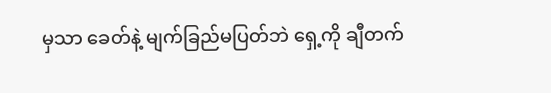မှသာ ခေတ်နဲ့ မျက်ခြည်မပြတ်ဘဲ ရှေ့ကို ချီတက်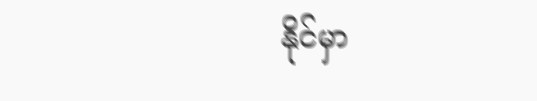နိုင်မှာ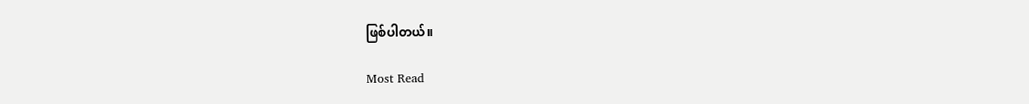ဖြစ်ပါတယ်။

Most Read